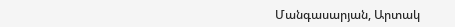Մանգասարյան, Արտակ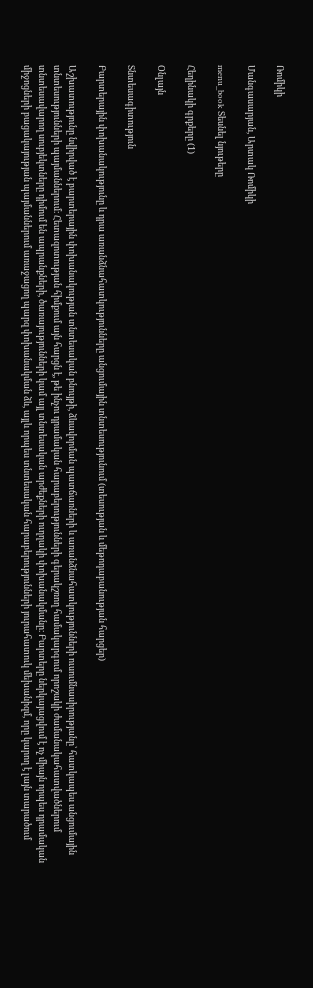Ռոմիկի

Մանգասարյան, Արտակ Ռոմիկի

menu_book Տեսնել նյութերը

Հեղինակի գրքերը (1)

Օնլայն

Տնտեսագիտություն

Բարտերային փոխանակությունը և դրա առանձնահատկությունները անցումային տնտեսությունում (տեսության և մեթոդաբանության հարցեր)

Աշխատությունը նվիրված է բարտերային փոխանակության տնտեսական բնույթի, ձևավորման պատճառների և առանձնահատկությունների ուսումնասիրությանը՝ հատկապես անցումային տնտեսությունների պայմաններում։ Հետազոտության հիմքում այն հարցն է, թե ինչու դրամական հարաբերությունների գերակշռող համակարգում որոշակի ժամանակահատվածներում տնտեսավարող սուբյեկտները դիմում են ապրանքների, ծառայությունների կամ այլ տնտեսական արժեքների ուղղակի փոխանակմանը։ Բարտերը ներկայացվում է ոչ միայն որպես դրամական միջոցների բացակայության պայմաններում առաջացող պարզ փոխանակման ձև, այլև որպես տնտեսական հարաբերությունների յուրահատուկ մեխանիզմ, որը կարող է լայն տարածում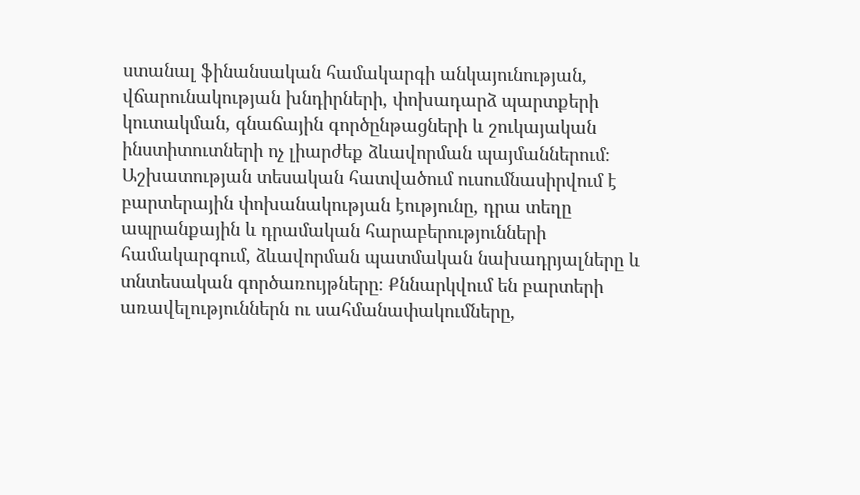ստանալ ֆինանսական համակարգի անկայունության, վճարունակության խնդիրների, փոխադարձ պարտքերի կուտակման, գնաճային գործընթացների և շուկայական ինստիտուտների ոչ լիարժեք ձևավորման պայմաններում։ Աշխատության տեսական հատվածում ուսումնասիրվում է բարտերային փոխանակության էությունը, դրա տեղը ապրանքային և դրամական հարաբերությունների համակարգում, ձևավորման պատմական նախադրյալները և տնտեսական գործառույթները։ Քննարկվում են բարտերի առավելություններն ու սահմանափակումները,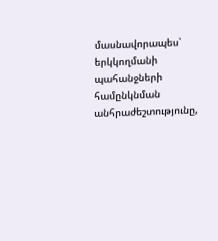մասնավորապես՝ երկկողմանի պահանջների համընկնման անհրաժեշտությունը,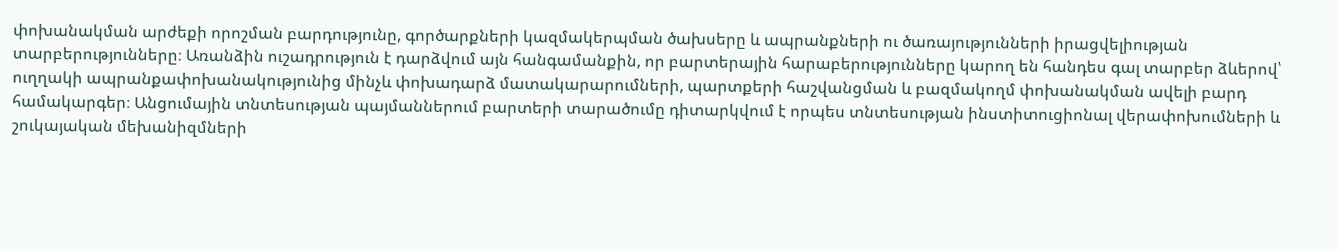փոխանակման արժեքի որոշման բարդությունը, գործարքների կազմակերպման ծախսերը և ապրանքների ու ծառայությունների իրացվելիության տարբերությունները։ Առանձին ուշադրություն է դարձվում այն հանգամանքին, որ բարտերային հարաբերությունները կարող են հանդես գալ տարբեր ձևերով՝ ուղղակի ապրանքափոխանակությունից մինչև փոխադարձ մատակարարումների, պարտքերի հաշվանցման և բազմակողմ փոխանակման ավելի բարդ համակարգեր։ Անցումային տնտեսության պայմաններում բարտերի տարածումը դիտարկվում է որպես տնտեսության ինստիտուցիոնալ վերափոխումների և շուկայական մեխանիզմների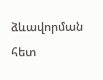ձևավորման հետ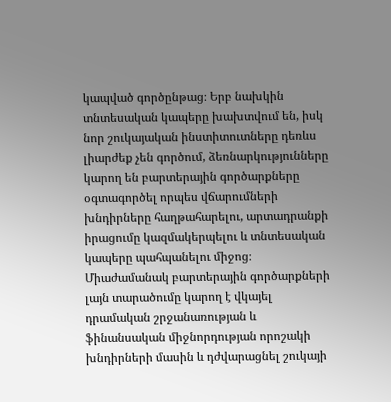կապված գործընթաց։ Երբ նախկին տնտեսական կապերը խախտվում են, իսկ նոր շուկայական ինստիտուտները դեռևս լիարժեք չեն գործում, ձեռնարկությունները կարող են բարտերային գործարքները օգտագործել որպես վճարումների խնդիրները հաղթահարելու, արտադրանքի իրացումը կազմակերպելու և տնտեսական կապերը պահպանելու միջոց։ Միաժամանակ բարտերային գործարքների լայն տարածումը կարող է վկայել դրամական շրջանառության և ֆինանսական միջնորդության որոշակի խնդիրների մասին և դժվարացնել շուկայի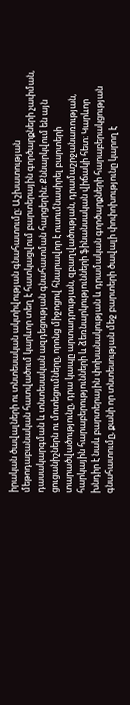իրական ծավալների ու տնտեսական ակտիվության գնահատումը։ Աշխատության մեթոդաբանական հատվածում կարևոր տեղ է հատկացվում բարտերային գործարքների չափման, դասակարգման և տնտեսական ազդեցության գնահատման հարցերին։ Քննարկվում են այն ցուցանիշներն ու մոտեցումները, որոնց միջոցով հնարավոր է ուսումնասիրել բարտերի տարածվածությունը, դրա կապը արտադրության, զբաղվածության, դրամաշրջանառության, հարկային հարաբերությունների և ձեռնարկությունների ֆինանսական վիճակի հետ։ Կարևոր խնդիր է նաև բարտերային փոխանակության և դրամական գործարքների հարաբերակցության գնահատումը, քանի որ տնտեսության մեջ բարտերի ծավալի փոփոխությունը կարող է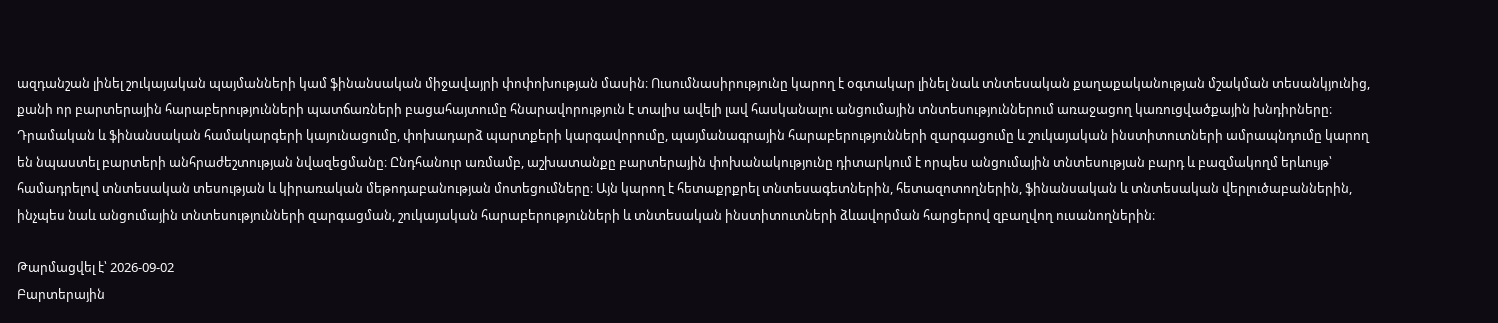ազդանշան լինել շուկայական պայմանների կամ ֆինանսական միջավայրի փոփոխության մասին։ Ուսումնասիրությունը կարող է օգտակար լինել նաև տնտեսական քաղաքականության մշակման տեսանկյունից, քանի որ բարտերային հարաբերությունների պատճառների բացահայտումը հնարավորություն է տալիս ավելի լավ հասկանալու անցումային տնտեսություններում առաջացող կառուցվածքային խնդիրները։ Դրամական և ֆինանսական համակարգերի կայունացումը, փոխադարձ պարտքերի կարգավորումը, պայմանագրային հարաբերությունների զարգացումը և շուկայական ինստիտուտների ամրապնդումը կարող են նպաստել բարտերի անհրաժեշտության նվազեցմանը։ Ընդհանուր առմամբ, աշխատանքը բարտերային փոխանակությունը դիտարկում է որպես անցումային տնտեսության բարդ և բազմակողմ երևույթ՝ համադրելով տնտեսական տեսության և կիրառական մեթոդաբանության մոտեցումները։ Այն կարող է հետաքրքրել տնտեսագետներին, հետազոտողներին, ֆինանսական և տնտեսական վերլուծաբաններին, ինչպես նաև անցումային տնտեսությունների զարգացման, շուկայական հարաբերությունների և տնտեսական ինստիտուտների ձևավորման հարցերով զբաղվող ուսանողներին։

Թարմացվել է՝ 2026-09-02
Բարտերային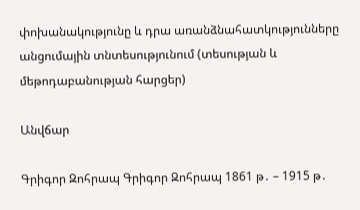փոխանակությունը և դրա առանձնահատկությունները անցումային տնտեսությունում (տեսության և մեթոդաբանության հարցեր)

Անվճար

Գրիգոր Զոհրապ Գրիգոր Զոհրապ 1861 թ․ – 1915 թ․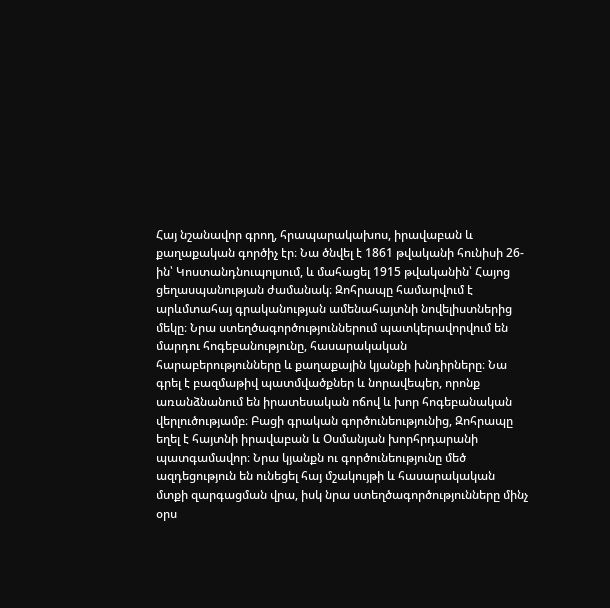Հայ նշանավոր գրող, հրապարակախոս, իրավաբան և քաղաքական գործիչ էր։ Նա ծնվել է 1861 թվականի հունիսի 26-ին՝ Կոստանդնուպոլսում, և մահացել 1915 թվականին՝ Հայոց ցեղասպանության ժամանակ։ Զոհրապը համարվում է արևմտահայ գրականության ամենահայտնի նովելիստներից մեկը։ Նրա ստեղծագործություններում պատկերավորվում են մարդու հոգեբանությունը, հասարակական հարաբերությունները և քաղաքային կյանքի խնդիրները։ Նա գրել է բազմաթիվ պատմվածքներ և նորավեպեր, որոնք առանձնանում են իրատեսական ոճով և խոր հոգեբանական վերլուծությամբ։ Բացի գրական գործունեությունից, Զոհրապը եղել է հայտնի իրավաբան և Օսմանյան խորհրդարանի պատգամավոր։ Նրա կյանքն ու գործունեությունը մեծ ազդեցություն են ունեցել հայ մշակույթի և հասարակական մտքի զարգացման վրա, իսկ նրա ստեղծագործությունները մինչ օրս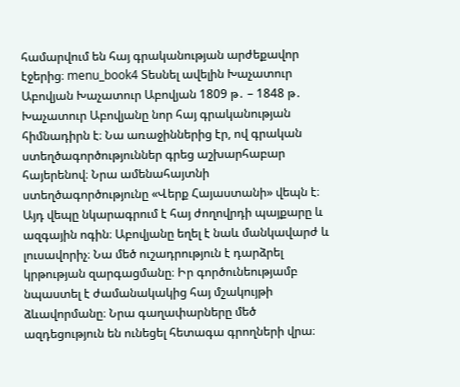համարվում են հայ գրականության արժեքավոր էջերից։ menu_book4 Տեսնել ավելին Խաչատուր Աբովյան Խաչատուր Աբովյան 1809 թ․ – 1848 թ․ Խաչատուր Աբովյանը նոր հայ գրականության հիմնադիրն է։ Նա առաջիններից էր, ով գրական ստեղծագործություններ գրեց աշխարհաբար հայերենով։ Նրա ամենահայտնի ստեղծագործությունը «Վերք Հայաստանի» վեպն է։ Այդ վեպը նկարագրում է հայ ժողովրդի պայքարը և ազգային ոգին։ Աբովյանը եղել է նաև մանկավարժ և լուսավորիչ։ Նա մեծ ուշադրություն է դարձրել կրթության զարգացմանը։ Իր գործունեությամբ նպաստել է ժամանակակից հայ մշակույթի ձևավորմանը։ Նրա գաղափարները մեծ ազդեցություն են ունեցել հետագա գրողների վրա։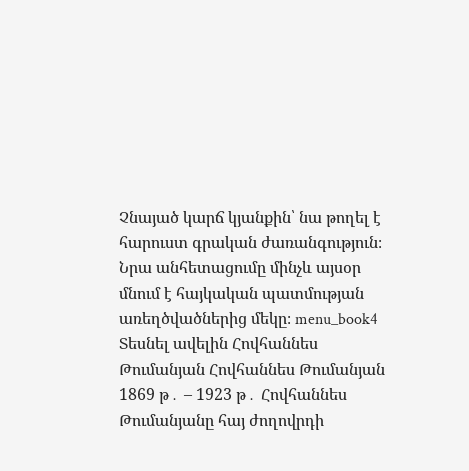Չնայած կարճ կյանքին՝ նա թողել է հարուստ գրական ժառանգություն։ Նրա անհետացումը մինչև այսօր մնում է հայկական պատմության առեղծվածներից մեկը։ menu_book4 Տեսնել ավելին Հովհաննես Թումանյան Հովհաննես Թումանյան 1869 թ․ – 1923 թ․ Հովհաննես Թումանյանը հայ ժողովրդի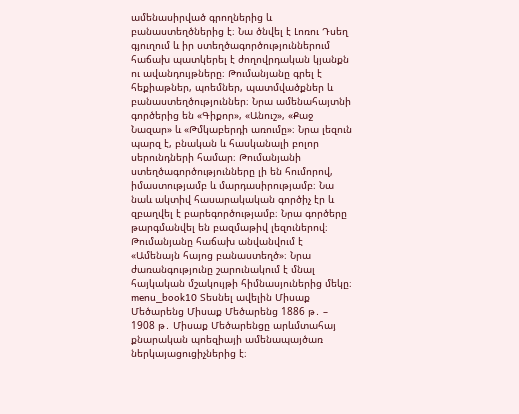ամենասիրված գրողներից և բանաստեղծներից է։ Նա ծնվել է Լոռու Դսեղ գյուղում և իր ստեղծագործություններում հաճախ պատկերել է ժողովրդական կյանքն ու ավանդույթները։ Թումանյանը գրել է հեքիաթներ, պոեմներ, պատմվածքներ և բանաստեղծություններ։ Նրա ամենահայտնի գործերից են «Գիքոր», «Անուշ», «Քաջ Նազար» և «Թմկաբերդի առումը»։ Նրա լեզուն պարզ է, բնական և հասկանալի բոլոր սերունդների համար։ Թումանյանի ստեղծագործությունները լի են հումորով, իմաստությամբ և մարդասիրությամբ։ Նա նաև ակտիվ հասարակական գործիչ էր և զբաղվել է բարեգործությամբ։ Նրա գործերը թարգմանվել են բազմաթիվ լեզուներով։ Թումանյանը հաճախ անվանվում է «Ամենայն հայոց բանաստեղծ»։ Նրա ժառանգությունը շարունակում է մնալ հայկական մշակույթի հիմնասյուներից մեկը։ menu_book10 Տեսնել ավելին Միսաք Մեծարենց Միսաք Մեծարենց 1886 թ․ – 1908 թ․ Միսաք Մեծարենցը արևմտահայ քնարական պոեզիայի ամենապայծառ ներկայացուցիչներից է։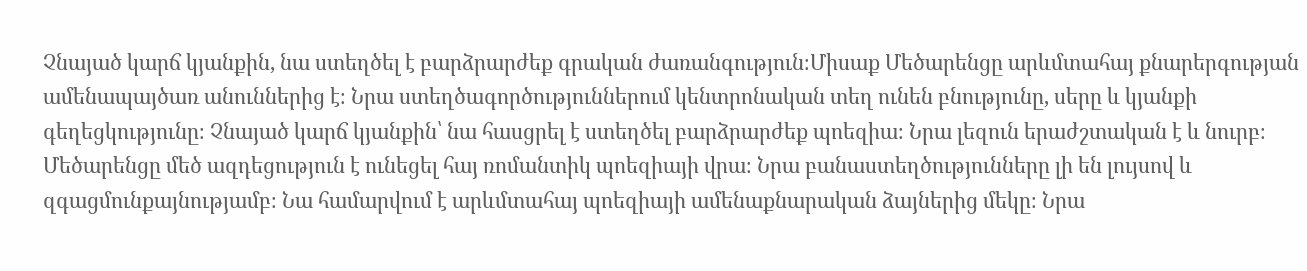Չնայած կարճ կյանքին, նա ստեղծել է բարձրարժեք գրական ժառանգություն։Միսաք Մեծարենցը արևմտահայ քնարերգության ամենապայծառ անուններից է։ Նրա ստեղծագործություններում կենտրոնական տեղ ունեն բնությունը, սերը և կյանքի գեղեցկությունը։ Չնայած կարճ կյանքին՝ նա հասցրել է ստեղծել բարձրարժեք պոեզիա։ Նրա լեզուն երաժշտական է և նուրբ։ Մեծարենցը մեծ ազդեցություն է ունեցել հայ ռոմանտիկ պոեզիայի վրա։ Նրա բանաստեղծությունները լի են լույսով և զգացմունքայնությամբ։ Նա համարվում է արևմտահայ պոեզիայի ամենաքնարական ձայներից մեկը։ Նրա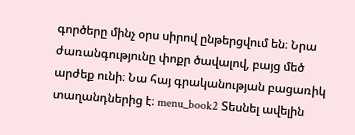գործերը մինչ օրս սիրով ընթերցվում են։ Նրա ժառանգությունը փոքր ծավալով, բայց մեծ արժեք ունի։ Նա հայ գրականության բացառիկ տաղանդներից է։ menu_book2 Տեսնել ավելին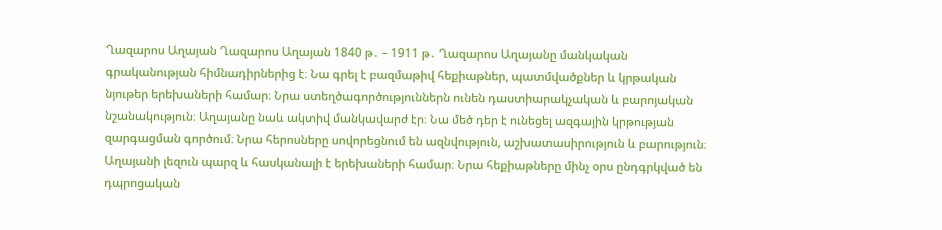Ղազարոս Աղայան Ղազարոս Աղայան 1840 թ․ – 1911 թ․ Ղազարոս Աղայանը մանկական գրականության հիմնադիրներից է։ Նա գրել է բազմաթիվ հեքիաթներ, պատմվածքներ և կրթական նյութեր երեխաների համար։ Նրա ստեղծագործություններն ունեն դաստիարակչական և բարոյական նշանակություն։ Աղայանը նաև ակտիվ մանկավարժ էր։ Նա մեծ դեր է ունեցել ազգային կրթության զարգացման գործում։ Նրա հերոսները սովորեցնում են ազնվություն, աշխատասիրություն և բարություն։ Աղայանի լեզուն պարզ և հասկանալի է երեխաների համար։ Նրա հեքիաթները մինչ օրս ընդգրկված են դպրոցական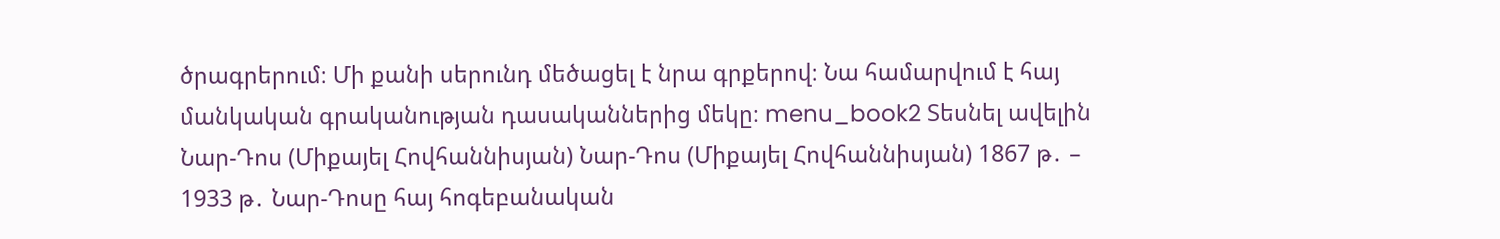ծրագրերում։ Մի քանի սերունդ մեծացել է նրա գրքերով։ Նա համարվում է հայ մանկական գրականության դասականներից մեկը։ menu_book2 Տեսնել ավելին Նար-Դոս (Միքայել Հովհաննիսյան) Նար-Դոս (Միքայել Հովհաննիսյան) 1867 թ․ – 1933 թ․ Նար-Դոսը հայ հոգեբանական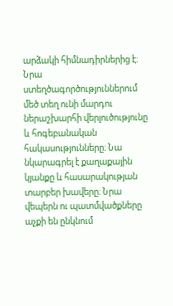արձակի հիմնադիրներից է։ Նրա ստեղծագործություններում մեծ տեղ ունի մարդու ներաշխարհի վերլուծությունը և հոգեբանական հակասությունները։ Նա նկարագրել է քաղաքային կյանքը և հասարակության տարբեր խավերը։ Նրա վեպերն ու պատմվածքները աչքի են ընկնում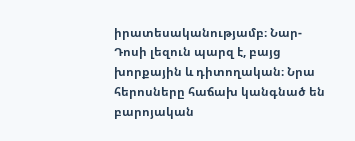իրատեսականությամբ։ Նար-Դոսի լեզուն պարզ է, բայց խորքային և դիտողական։ Նրա հերոսները հաճախ կանգնած են բարոյական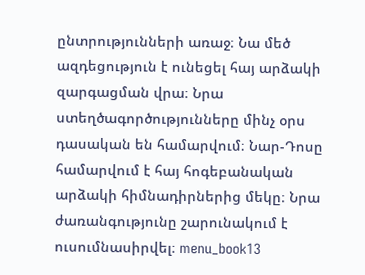ընտրությունների առաջ։ Նա մեծ ազդեցություն է ունեցել հայ արձակի զարգացման վրա։ Նրա ստեղծագործությունները մինչ օրս դասական են համարվում։ Նար-Դոսը համարվում է հայ հոգեբանական արձակի հիմնադիրներից մեկը։ Նրա ժառանգությունը շարունակում է ուսումնասիրվել։ menu_book13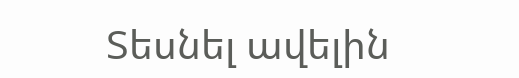Տեսնել ավելին